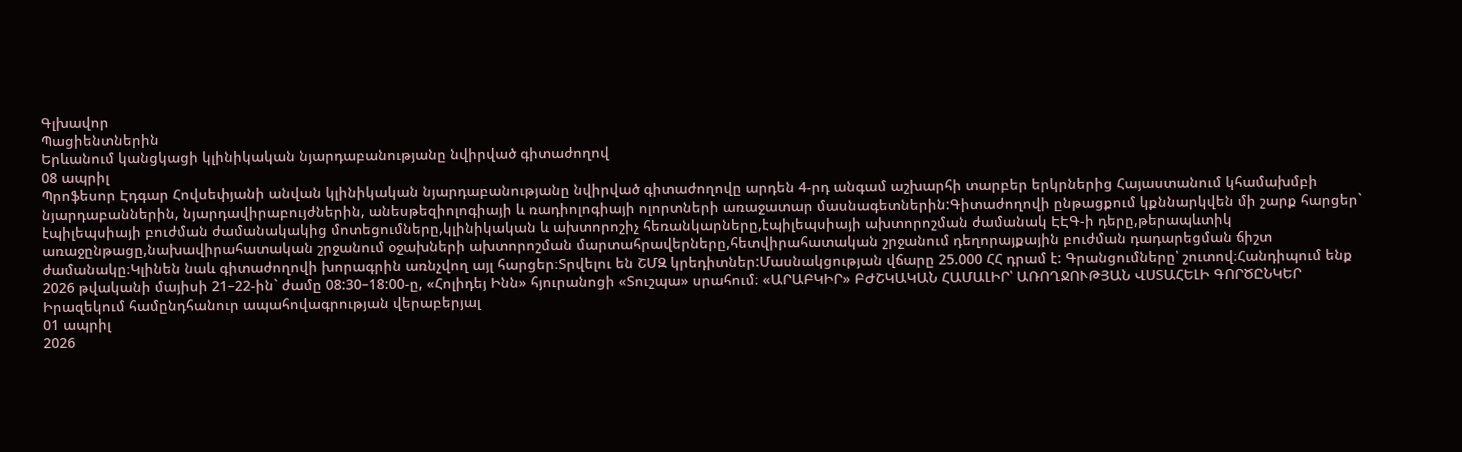Գլխավոր
Պացիենտներին
Երևանում կանցկացի կլինիկական նյարդաբանությանը նվիրված գիտաժողով
08 ապրիլ
Պրոֆեսոր Էդգար Հովսեփյանի անվան կլինիկական նյարդաբանությանը նվիրված գիտաժողովը արդեն 4-րդ անգամ աշխարհի տարբեր երկրներից Հայաստանում կհամախմբի նյարդաբաններին, նյարդավիրաբույժներին, անեսթեզիոլոգիայի և ռադիոլոգիայի ոլորտների առաջատար մասնագետներին:Գիտաժողովի ընթացքում կքննարկվեն մի շարք հարցեր` էպիլեպսիայի բուժման ժամանակակից մոտեցումները,կլինիկական և ախտորոշիչ հեռանկարները,էպիլեպսիայի ախտորոշման ժամանակ ԷԷԳ-ի դերը,թերապևտիկ առաջընթացը,նախավիրահատական շրջանում օջախների ախտորոշման մարտահրավերները,հետվիրահատական շրջանում դեղորայքային բուժման դադարեցման ճիշտ ժամանակը։Կլինեն նաև գիտաժողովի խորագրին առնչվող այլ հարցեր։Տրվելու են ՇՄԶ կրեդիտներ:Մասնակցության վճարը 25.000 ՀՀ դրամ է: Գրանցումները՝ շուտով։Հանդիպում ենք 2026 թվականի մայիսի 21–22-ին` ժամը 08:30–18:00-ը, «Հոլիդեյ Ինն» հյուրանոցի «Տուշպա» սրահում։ «ԱՐԱԲԿԻՐ» ԲԺՇԿԱԿԱՆ ՀԱՄԱԼԻՐ՝ ԱՌՈՂՋՈՒԹՅԱՆ ՎՍՏԱՀԵԼԻ ԳՈՐԾԸՆԿԵՐ
Իրազեկում համընդհանուր ապահովագրության վերաբերյալ
01 ապրիլ
2026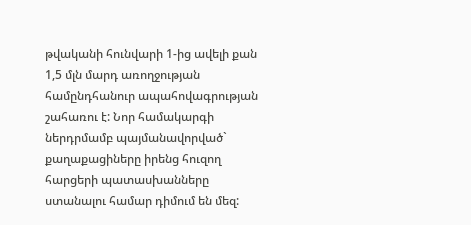թվականի հունվարի 1-ից ավելի քան 1,5 մլն մարդ առողջության համընդհանուր ապահովագրության շահառու է: Նոր համակարգի ներդրմամբ պայմանավորված` քաղաքացիները իրենց հուզող հարցերի պատասխանները ստանալու համար դիմում են մեզ: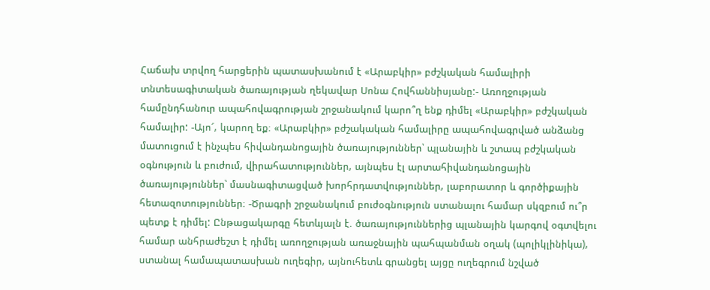Հաճախ տրվող հարցերին պատասխանում է «Արաբկիր» բժշկական համալիրի տնտեսագիտական ծառայության ղեկավար Սոնա Հովհաննիսյանը:- Առողջության համընդհանուր ապահովագրության շրջանակում կարո՞ղ ենք դիմել «Արաբկիր» բժշկական համալիր: -Այո՜, կարող եք։ «Արաբկիր» բժշակական համալիրը ապահովագրված անձանց մատուցում է ինչպես հիվանդանոցային ծառայություններ՝ պլանային և շտապ բժշկական օգնություն և բուժում, վիրահատություններ, այնպես էլ արտահիվանդանոցային ծառայություններ՝ մասնագիտացված խորհրդատվություններ, լաբորատոր և գործիքային հետազոտություններ։ -Ծրագրի շրջանակում բուժօգնություն ստանալու համար սկզբում ու՞ր պետք է դիմել: Ընթացակարգը հետևյալն է. ծառայություններից պլանային կարգով օգտվելու համար անհրաժեշտ է դիմել առողջության առաջնային պահպանման օղակ (պոլիկլինիկա), ստանալ համապատասխան ուղեգիր, այնուհետև գրանցել այցը ուղեգրում նշված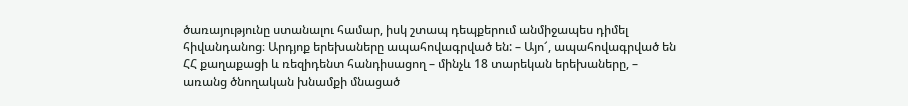ծառայությունը ստանալու համար, իսկ շտապ դեպքերում անմիջապես դիմել հիվանդանոց։ Արդյոք երեխաները ապահովագրված են: – Այո՜, ապահովագրված են ՀՀ քաղաքացի և ռեզիդենտ հանդիսացող – մինչև 18 տարեկան երեխաները, – առանց ծնողական խնամքի մնացած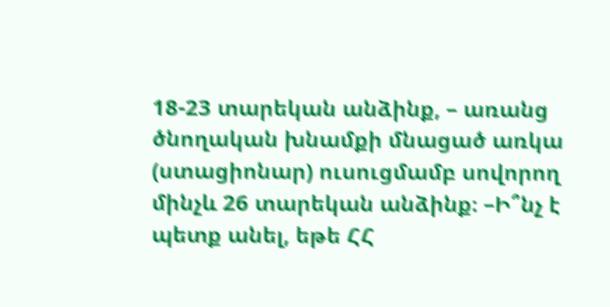18-23 տարեկան անձինք, – առանց ծնողական խնամքի մնացած առկա (ստացիոնար) ուսուցմամբ սովորող մինչև 26 տարեկան անձինք։ –Ի՞նչ է պետք անել, եթե ՀՀ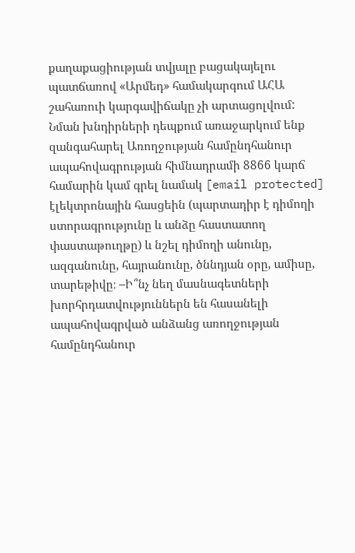քաղաքացիության տվյալը բացակայելու պատճառով «Արմեդ» համակարգում ԱՀԱ շահառուի կարգավիճակը չի արտացոլվում:  Նման խնդիրների դեպքում առաջարկում ենք զանգահարել Առողջության համընդհանուր ապահովագրության հիմնադրամի 8866 կարճ համարին կամ գրել նամակ [email protected] էլեկտրոնային հասցեին (պարտադիր է դիմողի ստորագրությունը և անձը հաստատող փաստաթուղթը) և նշել դիմողի անունը, ազգանունը, հայրանունը, ծննդյան օրը, ամիսը, տարեթիվը։ –Ի՞նչ նեղ մասնագետների խորհրդատվություններն են հասանելի ապահովագրված անձանց առողջության համընդհանուր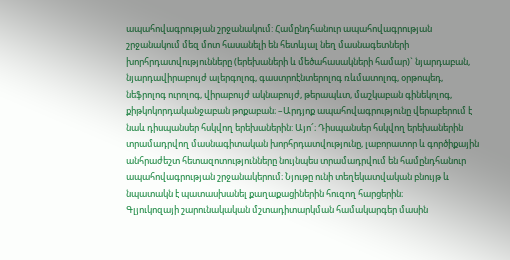ապահովագրության շրջանակում: Համընդհանուր ապահովագրության շրջանակում մեզ մոտ հասանելի են հետևյալ նեղ մասնագետների խորհրդատվությունները (երեխաների և մեծահասակների համար)` նյարդաբան, նյարդավիրաբույժ ալերգոլոգ, գաստրոէնտերոլոգ ռևմատոլոգ, օրթոպեդ, նեֆրոլոգ ուրոլոգ, վիրաբույժ ակնաբույժ, թերապևտ, մաշկաբան գինեկոլոգ, քիթկոկորդականջաբան թոքաբան։ –Արդյոք ապահովագրությունը վերաբերում է նաև դիսպանսեր հսկվող երեխաներին: Այո՜։ Դիսպանսեր հսկվող երեխաներին տրամադրվող մասնագիտական խորհրդատվությունը, լաբորատոր և գործիքային անհրաժեշտ հետազոտությունները նույնպես տրամադրվում են համընդհանուր ապահովագրության շրջանակերում։ Նյութը ունի տեղեկատվական բնույթ և նպատակն է պատասխանել քաղաքացիներին հուզող հարցերին։
Գլյուկոզայի շարունակական մշտադիտարկման համակարգեր մասին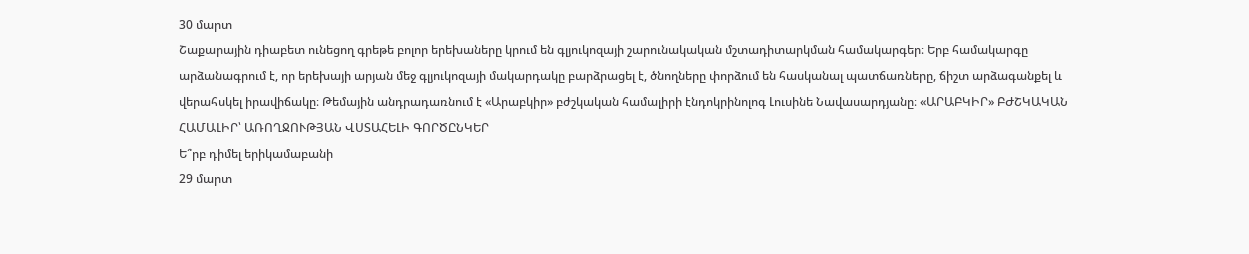30 մարտ
Շաքարային դիաբետ ունեցող գրեթե բոլոր երեխաները կրում են գլյուկոզայի շարունակական մշտադիտարկման համակարգեր։ Երբ համակարգը արձանագրում է, որ երեխայի արյան մեջ գլյուկոզայի մակարդակը բարձրացել է, ծնողները փորձում են հասկանալ պատճառները, ճիշտ արձագանքել և վերահսկել իրավիճակը։ Թեմային անդրադառնում է «Արաբկիր» բժշկական համալիրի էնդոկրինոլոգ Լուսինե Նավասարդյանը։ «ԱՐԱԲԿԻՐ» ԲԺՇԿԱԿԱՆ ՀԱՄԱԼԻՐ՝ ԱՌՈՂՋՈՒԹՅԱՆ ՎՍՏԱՀԵԼԻ ԳՈՐԾԸՆԿԵՐ
Ե՞րբ դիմել երիկամաբանի
29 մարտ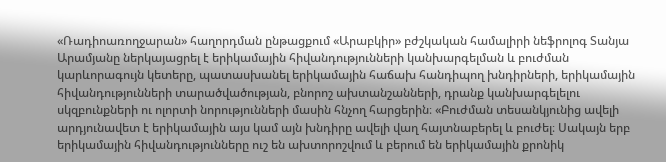«Ռադիոառողջարան» հաղորդման ընթացքում «Արաբկիր» բժշկական համալիրի նեֆրոլոգ Տանյա Արամյանը ներկայացրել է երիկամային հիվանդությունների կանխարգելման և բուժման կարևորագույն կետերը, պատասխանել երիկամային հաճախ հանդիպող խնդիրների, երիկամային հիվանդությունների տարածվածության, բնորոշ ախտանշանների, դրանք կանխարգելելու սկզբունքների ու ոլորտի նորությունների մասին հնչող հարցերին։ «Բուժման տեսանկյունից ավելի արդյունավետ է երիկամային այս կամ այն խնդիրը ավելի վաղ հայտնաբերել և բուժել։ Սակայն երբ երիկամային հիվանդությունները ուշ են ախտորոշվում և բերում են երիկամային քրոնիկ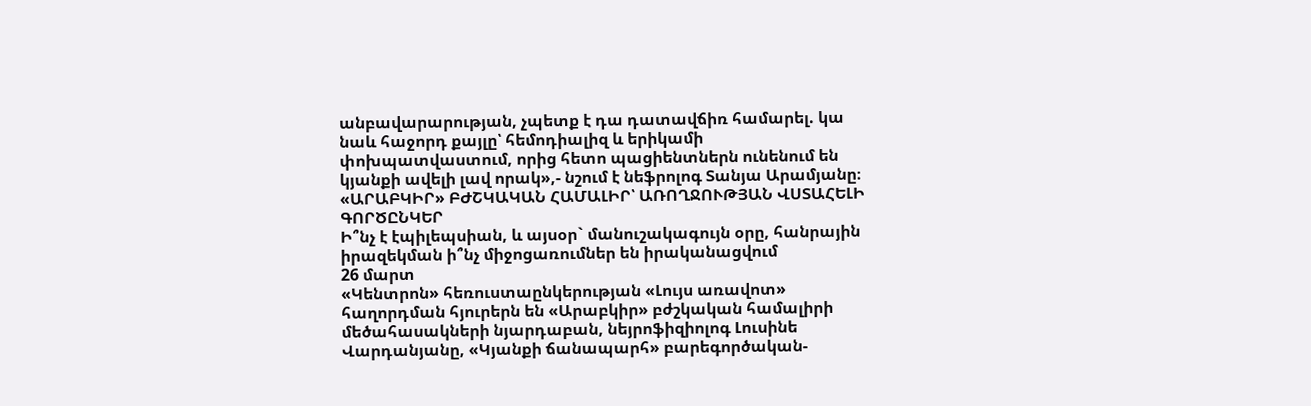անբավարարության, չպետք է դա դատավճիռ համարել. կա նաև հաջորդ քայլը՝ հեմոդիալիզ և երիկամի փոխպատվաստում, որից հետո պացիենտներն ունենում են կյանքի ավելի լավ որակ»,- նշում է նեֆրոլոգ Տանյա Արամյանը։ «ԱՐԱԲԿԻՐ» ԲԺՇԿԱԿԱՆ ՀԱՄԱԼԻՐ՝ ԱՌՈՂՋՈՒԹՅԱՆ ՎՍՏԱՀԵԼԻ ԳՈՐԾԸՆԿԵՐ
Ի՞նչ է էպիլեպսիան, և այսօր` մանուշակագույն օրը, հանրային իրազեկման ի՞նչ միջոցառումներ են իրականացվում
26 մարտ
«Կենտրոն» հեռուստաընկերության «Լույս առավոտ» հաղորդման հյուրերն են «Արաբկիր» բժշկական համալիրի մեծահասակների նյարդաբան, նեյրոֆիզիոլոգ Լուսինե Վարդանյանը, «Կյանքի ճանապարհ» բարեգործական-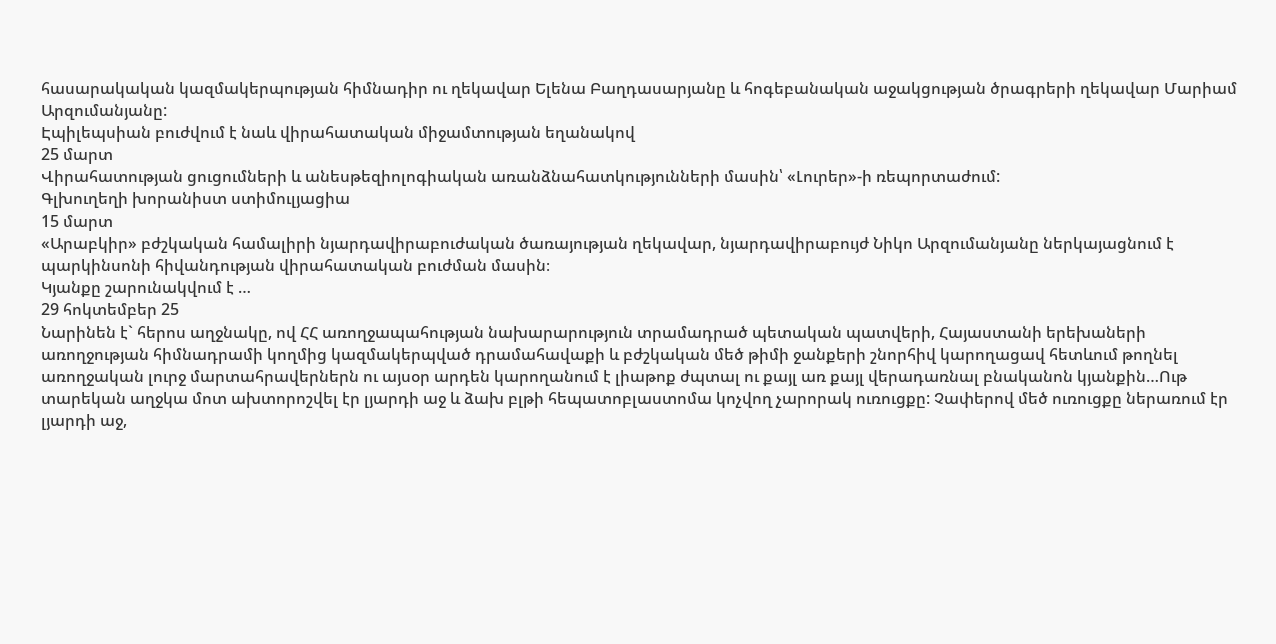հասարակական կազմակերպության հիմնադիր ու ղեկավար Ելենա Բաղդասարյանը և հոգեբանական աջակցության ծրագրերի ղեկավար Մարիամ Արզումանյանը:
Էպիլեպսիան բուժվում է նաև վիրահատական միջամտության եղանակով
25 մարտ
Վիրահատության ցուցումների և անեսթեզիոլոգիական առանձնահատկությունների մասին՝ «Լուրեր»-ի ռեպորտաժում:
Գլխուղեղի խորանիստ ստիմուլյացիա
15 մարտ
«Արաբկիր» բժշկական համալիրի նյարդավիրաբուժական ծառայության ղեկավար, նյարդավիրաբույժ Նիկո Արզումանյանը ներկայացնում է պարկինսոնի հիվանդության վիրահատական բուժման մասին։
Կյանքը շարունակվում է …
29 հոկտեմբեր 25
Նարինեն է` հերոս աղջնակը, ով ՀՀ առողջապահության նախարարություն տրամադրած պետական պատվերի, Հայաստանի երեխաների առողջության հիմնադրամի կողմից կազմակերպված դրամահավաքի և բժշկական մեծ թիմի ջանքերի շնորհիվ կարողացավ հետևում թողնել առողջական լուրջ մարտահրավերներն ու այսօր արդեն կարողանում է լիաթոք ժպտալ ու քայլ առ քայլ վերադառնալ բնականոն կյանքին…Ութ տարեկան աղջկա մոտ ախտորոշվել էր լյարդի աջ և ձախ բլթի հեպատոբլաստոմա կոչվող չարորակ ուռուցքը: Չափերով մեծ ուռուցքը ներառում էր լյարդի աջ,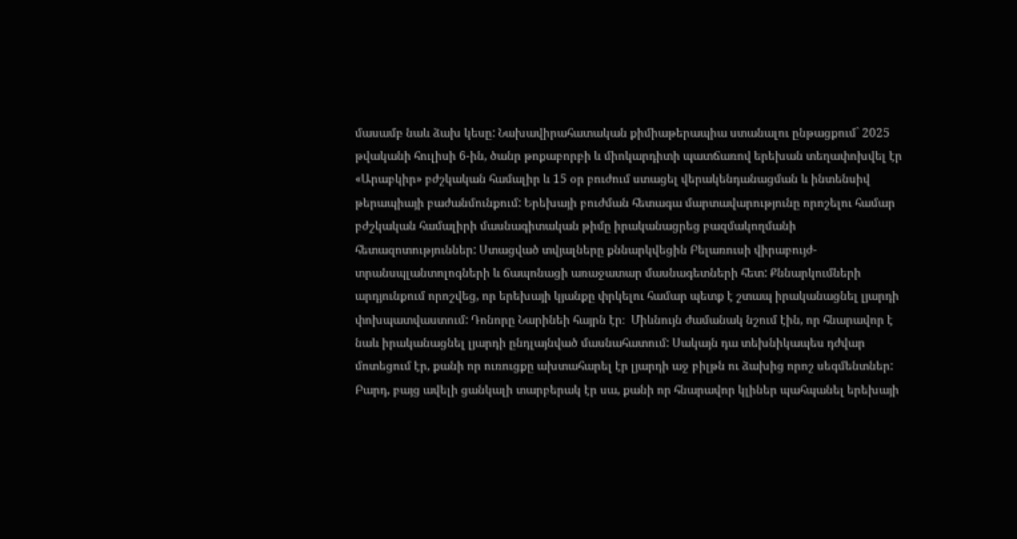մասամբ նաև ձախ կեսը: Նախավիրահատական քիմիաթերապիա ստանալու ընթացքում` 2025 թվականի հուլիսի 6-ին, ծանր թոքաբորբի և միոկարդիտի պատճառով երեխան տեղափոխվել էր «Արաբկիր» բժշկական համալիր և 15 օր բուժում ստացել վերակենդանացման և ինտենսիվ թերապիայի բաժանմունքում: Երեխայի բուժման հետագա մարտավարությունը որոշելու համար բժշկական համալիրի մասնագիտական թիմը իրականացրեց բազմակողմանի հետազոտություններ: Ստացված տվյալները քննարկվեցին Բելառուսի վիրաբույժ-տրանսպլանտոլոգների և ճապոնացի առաջատար մասնագետների հետ: Քննարկումների արդյունքում որոշվեց, որ երեխայի կյանքը փրկելու համար պետք է շտապ իրականացնել լյարդի փոխպատվաստում: Դոնորը Նարինեի հայրն էր։  Միևնույն ժամանակ նշում էին, որ հնարավոր է նաև իրականացնել լյարդի ընդլայնված մասնահատում: Սակայն դա տեխնիկապես դժվար մոտեցում էր, քանի որ ուռուցքը ախտահարել էր լյարդի աջ բիլթն ու ձախից որոշ սեգմենտներ: Բարդ, բայց ավելի ցանկալի տարբերակ էր սա, քանի որ հնարավոր կլիներ պահպանել երեխայի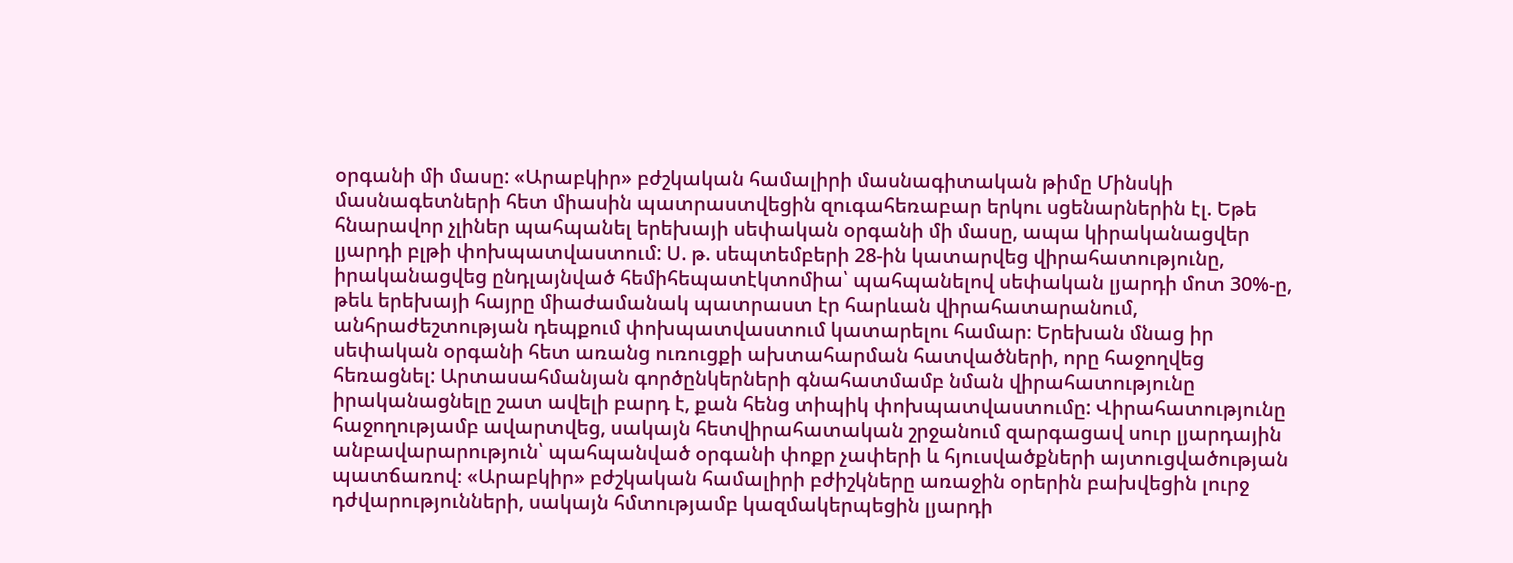օրգանի մի մասը: «Արաբկիր» բժշկական համալիրի մասնագիտական թիմը Մինսկի մասնագետների հետ միասին պատրաստվեցին զուգահեռաբար երկու սցենարներին էլ. Եթե հնարավոր չլիներ պահպանել երեխայի սեփական օրգանի մի մասը, ապա կիրականացվեր լյարդի բլթի փոխպատվաստում: Ս. թ. սեպտեմբերի 28-ին կատարվեց վիրահատությունը, իրականացվեց ընդլայնված հեմիհեպատէկտոմիա՝ պահպանելով սեփական լյարդի մոտ 30%-ը, թեև երեխայի հայրը միաժամանակ պատրաստ էր հարևան վիրահատարանում, անհրաժեշտության դեպքում փոխպատվաստում կատարելու համար։ Երեխան մնաց իր սեփական օրգանի հետ առանց ուռուցքի ախտահարման հատվածների, որը հաջողվեց հեռացնել: Արտասահմանյան գործընկերների գնահատմամբ նման վիրահատությունը իրականացնելը շատ ավելի բարդ է, քան հենց տիպիկ փոխպատվաստումը: Վիրահատությունը հաջողությամբ ավարտվեց, սակայն հետվիրահատական շրջանում զարգացավ սուր լյարդային անբավարարություն՝ պահպանված օրգանի փոքր չափերի և հյուսվածքների այտուցվածության պատճառով։ «Արաբկիր» բժշկական համալիրի բժիշկները առաջին օրերին բախվեցին լուրջ դժվարությունների, սակայն հմտությամբ կազմակերպեցին լյարդի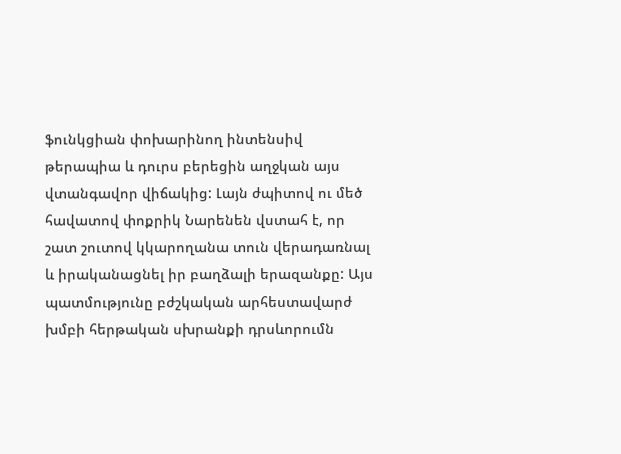ֆունկցիան փոխարինող ինտենսիվ թերապիա և դուրս բերեցին աղջկան այս վտանգավոր վիճակից: Լայն ժպիտով ու մեծ հավատով փոքրիկ Նարենեն վստահ է, որ շատ շուտով կկարողանա տուն վերադառնալ և իրականացնել իր բաղձալի երազանքը: Այս պատմությունը բժշկական արհեստավարժ խմբի հերթական սխրանքի դրսևորումն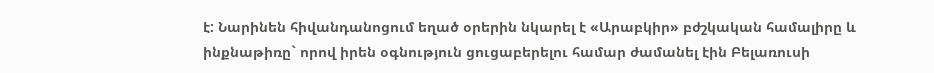է: Նարինեն հիվանդանոցում եղած օրերին նկարել է «Արաբկիր» բժշկական համալիրը և ինքնաթիռը` որով իրեն օգնություն ցուցաբերելու համար ժամանել էին Բելառուսի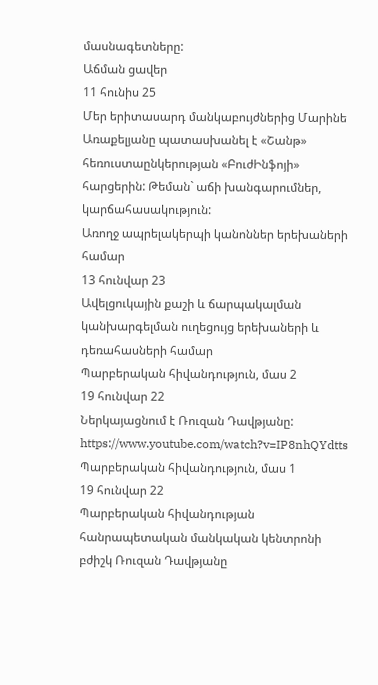մասնագետները:
Աճման ցավեր
11 հունիս 25
Մեր երիտասարդ մանկաբույժներից Մարինե Առաքելյանը պատասխանել է «Շանթ» հեռուստաընկերության «ԲուժԻնֆոյի» հարցերին: Թեման` աճի խանգարումներ, կարճահասակություն:
Առողջ ապրելակերպի կանոններ երեխաների համար
13 հունվար 23
Ավելցուկային քաշի և ճարպակալման կանխարգելման ուղեցույց երեխաների և դեռահասների համար
Պարբերական հիվանդություն, մաս 2
19 հունվար 22
Ներկայացնում է Ռուզան Դավթյանը: https://www.youtube.com/watch?v=IP8nhQYdtts
Պարբերական հիվանդություն, մաս 1
19 հունվար 22
Պարբերական հիվանդության հանրապետական մանկական կենտրոնի բժիշկ Ռուզան Դավթյանը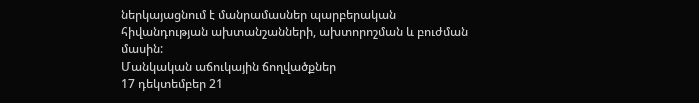ներկայացնում է մանրամասներ պարբերական հիվանդության ախտանշանների, ախտորոշման և բուժման մասին:
Մանկական աճուկային ճողվածքներ
17 դեկտեմբեր 21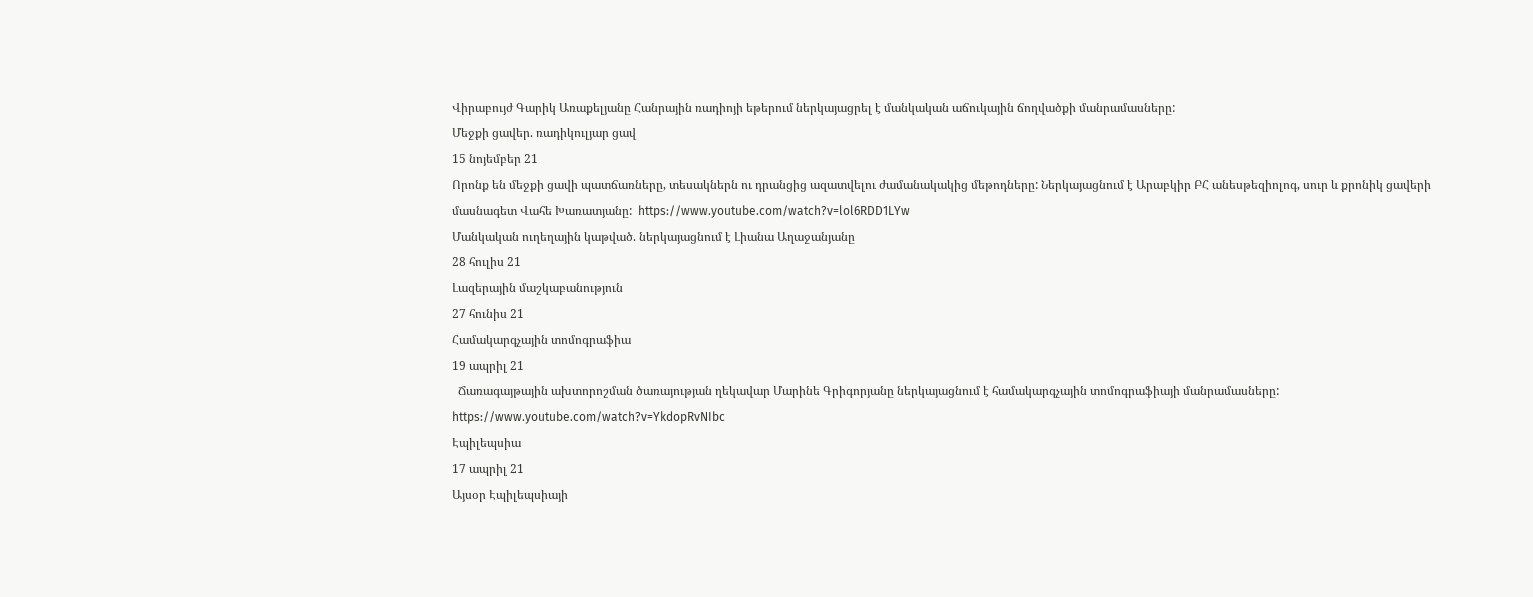Վիրաբույժ Գարիկ Առաքելյանը Հանրային ռադիոյի եթերում ներկայացրել է մանկական աճուկային ճողվածքի մանրամասները:
Մեջքի ցավեր. ռադիկուլյար ցավ
15 նոյեմբեր 21
Որոնք են մեջքի ցավի պատճառները, տեսակներն ու դրանցից ազատվելու ժամանակակից մեթոդները: Ներկայացնում է Արաբկիր ԲՀ անեսթեզիոլոգ, սուր և քրոնիկ ցավերի մասնագետ Վահե Խառատյանը:  https://www.youtube.com/watch?v=lol6RDD1LYw
Մանկական ուղեղային կաթված. ներկայացնում է Լիանա Աղաջանյանը
28 հուլիս 21
Լազերային մաշկաբանություն
27 հունիս 21
Համակարգչային տոմոգրաֆիա
19 ապրիլ 21
  Ճառագայթային ախտորոշման ծառայության ղեկավար Մարինե Գրիգորյանը ներկայացնում է համակարգչային տոմոգրաֆիայի մանրամասները:  https://www.youtube.com/watch?v=YkdopRvNIbc
Էպիլեպսիա
17 ապրիլ 21
Այսօր Էպիլեպսիայի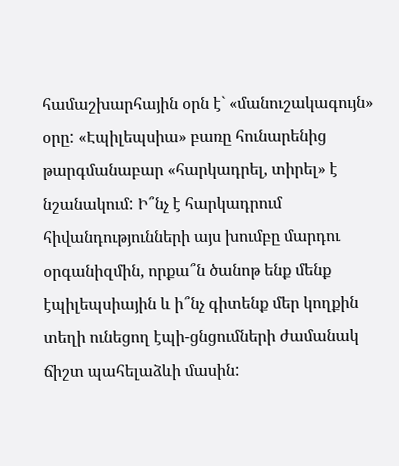համաշխարհային օրն է` «մանուշակագույն» օրը: «Էպիլեպսիա» բառը հունարենից թարգմանաբար «հարկադրել, տիրել» է նշանակում: Ի՞նչ է հարկադրում հիվանդությունների այս խումբը մարդու օրգանիզմին, որքա՞ն ծանոթ ենք մենք էպիլեպսիային և ի՞նչ գիտենք մեր կողքին տեղի ունեցող էպի-ցնցումների ժամանակ ճիշտ պահելաձևի մասին: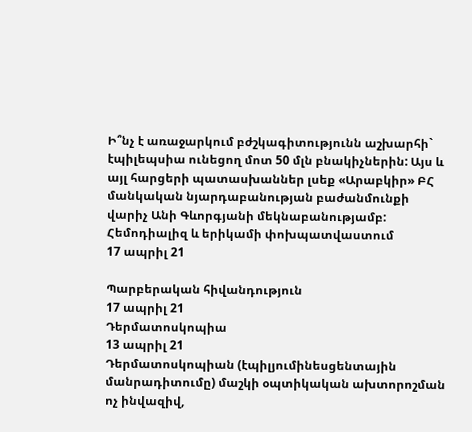Ի՞նչ է առաջարկում բժշկագիտությունն աշխարհի` էպիլեպսիա ունեցող մոտ 50 մլն բնակիչներին: Այս և այլ հարցերի պատասխաններ լսեք «Արաբկիր» ԲՀ մանկական նյարդաբանության բաժանմունքի վարիչ Անի Գևորգյանի մեկնաբանությամբ:
Հեմոդիալիզ և երիկամի փոխպատվաստում
17 ապրիլ 21

Պարբերական հիվանդություն
17 ապրիլ 21
Դերմատոսկոպիա
13 ապրիլ 21
Դերմատոսկոպիան (էպիլյումինեսցենտային մանրադիտումը) մաշկի օպտիկական ախտորոշման ոչ ինվազիվ,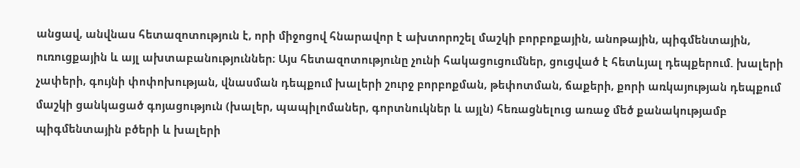անցավ, անվնաս հետազոտություն է, որի միջոցով հնարավոր է ախտորոշել մաշկի բորբոքային, անոթային, պիգմենտային, ուռուցքային և այլ ախտաբանություններ։ Այս հետազոտությունը չունի հակացուցումներ, ցուցված է հետևյալ դեպքերում. խալերի չափերի, գույնի փոփոխության, վնասման դեպքում խալերի շուրջ բորբոքման, թեփոտման, ճաքերի, քորի առկայության դեպքում մաշկի ցանկացած գոյացություն (խալեր, պապիլոմաներ, գորտնուկներ և այլն) հեռացնելուց առաջ մեծ քանակությամբ պիգմենտային բծերի և խալերի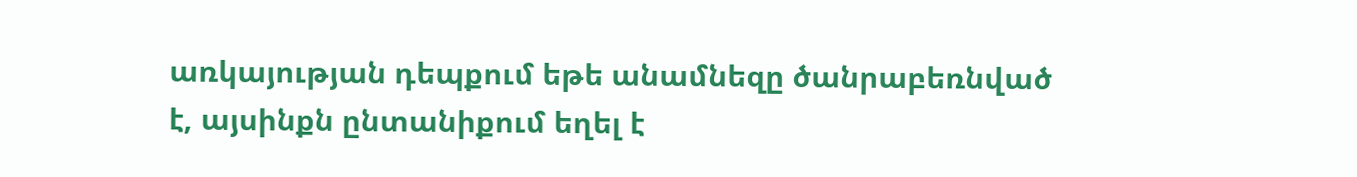առկայության դեպքում եթե անամնեզը ծանրաբեռնված է, այսինքն ընտանիքում եղել է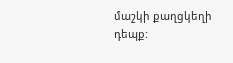մաշկի քաղցկեղի դեպք: